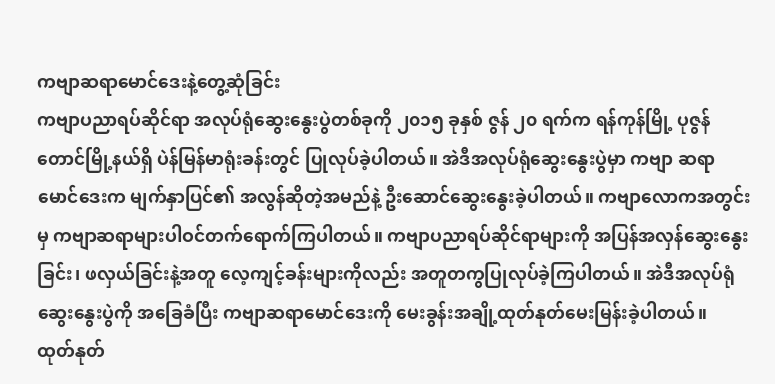ကဗျာဆရာမောင်ဒေးနဲ့တွေ့ဆုံခြင်း
ကဗျာပညာရပ်ဆိုင်ရာ အလုပ်ရုံဆွေးနွေးပွဲတစ်ခုကို ၂၀၁၅ ခုနှစ် ဇွန် ၂၀ ရက်က ရန်ကုန်မြို့ ပုဇွန်တောင်မြို့နယ်ရှိ ပဲန်မြန်မာရုံးခန်းတွင် ပြုလုပ်ခဲ့ပါတယ်။ အဲဒီအလုပ်ရုံဆွေးနွေးပွဲမှာ ကဗျာ ဆရာမောင်ဒေးက မျက်နှာပြင်၏ အလွန်ဆိုတဲ့အမည်နဲ့ ဦးဆောင်ဆွေးနွေးခဲ့ပါတယ်။ ကဗျာလောကအတွင်းမှ ကဗျာဆရာများပါဝင်တက်ရောက်ကြပါတယ်။ ကဗျာပညာရပ်ဆိုင်ရာများကို အပြန်အလှန်ဆွေးနွေးခြင်း၊ ဖလှယ်ခြင်းနဲ့အတူ လေ့ကျင့်ခန်းများကိုလည်း အတူတကွပြုလုပ်ခဲ့ကြပါတယ်။ အဲဒီအလုပ်ရုံဆွေးနွေးပွဲကို အခြေခံပြီး ကဗျာဆရာမောင်ဒေးကို မေးခွန်းအချို့ထုတ်နုတ်မေးမြန်းခဲ့ပါတယ်။
ထုတ်နုတ်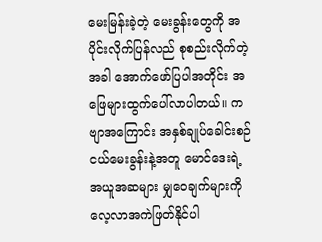မေးမြန်းခဲ့တဲ့ မေးခွန်းတွေကို အပိုင်းလိုက်ပြန်လည် စုစည်းလိုက်တဲ့အခါ အောက်ဖော်ပြပါအတိုင်း အဖြေများထွက်ပေါ်လာပါတယ်။ ကဗျာအကြောင်း အနှစ်ချုပ်ခေါင်းစဉ်ငယ်မေးခွန်းနဲ့အတူ မောင်ဒေးရဲ့ အယူအဆများ မျှဝေချက်များကို လေ့လာအကဲဖြတ်နိုင်ပါ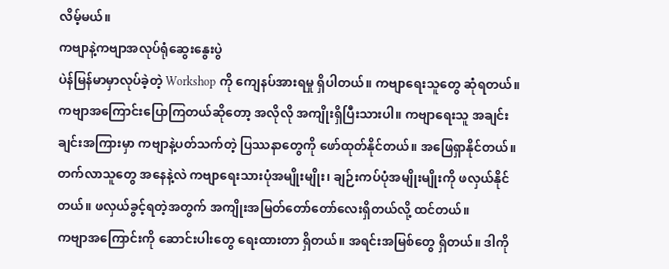လိမ့်မယ်။
ကဗျာနဲ့ကဗျာအလုပ်ရုံဆွေးနွေးပွဲ
ပဲန်မြန်မာမှာလုပ်ခဲ့တဲ့ Workshop ကို ကျေနပ်အားရမှု ရှိပါတယ်။ ကဗျာရေးသူတွေ ဆုံရတယ်။ ကဗျာအကြောင်းပြောကြတယ်ဆိုတော့ အလိုလို အကျိုးရှိပြီးသားပါ။ ကဗျာရေးသူ အချင်းချင်းအကြားမှာ ကဗျာနဲ့ပတ်သက်တဲ့ ပြဿနာတွေကို ဖော်ထုတ်နိုင်တယ်။ အဖြေရှာနိုင်တယ်။ တက်လာသူတွေ အနေနဲ့လဲ ကဗျာရေးသားပုံအမျိုးမျိုး၊ ချဉ်းကပ်ပုံအမျိုးမျိုးကို ဖလှယ်နိုင်တယ်။ ဖလှယ်ခွင့်ရတဲ့အတွက် အကျိုးအမြတ်တော်တော်လေးရှိတယ်လို့ ထင်တယ်။
ကဗျာအကြောင်းကို ဆောင်းပါးတွေ ရေးထားတာ ရှိတယ်။ အရင်းအမြစ်တွေ ရှိတယ်။ ဒါကို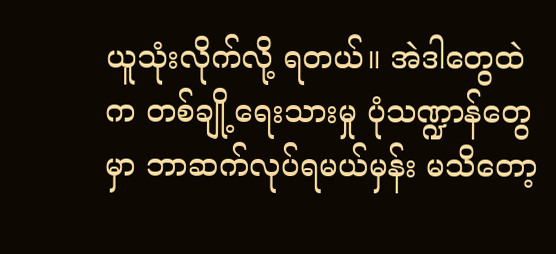ယူသုံးလိုက်လို့ ရတယ်။ အဲဒါတွေထဲက တစ်ချို့ရေးသားမှု ပုံသဏ္ဍာန်တွေမှာ ဘာဆက်လုပ်ရမယ်မှန်း မသိတော့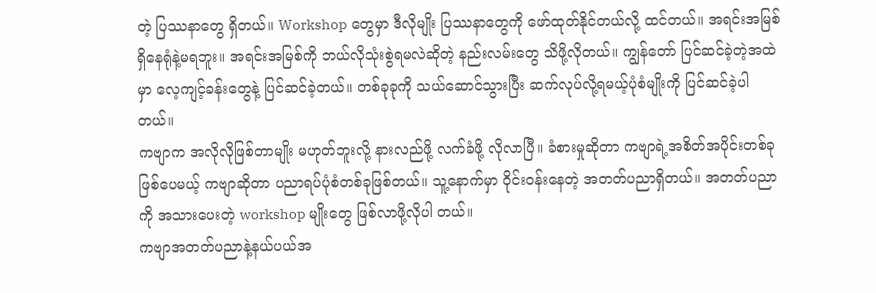တဲ့ ပြဿနာတွေ ရှိတယ်။ Workshop တွေမှာ ဒီလိုမျိုး ပြဿနာတွေကို ဖော်ထုတ်နိုင်တယ်လို့ ထင်တယ်။ အရင်းအမြစ်ရှိနေရုံနဲ့မရဘူး။ အရင်းအမြစ်ကို ဘယ်လိုသုံးစွဲရမလဲဆိုတဲ့ နည်းလမ်းတွေ သိဖို့လိုတယ်။ ကျွန်တော် ပြင်ဆင်ခဲ့တဲ့အထဲမှာ လေ့ကျင့်ခန်းတွေနဲ့ ပြင်ဆင်ခဲ့တယ်။ တစ်ခုခုကို သယ်ဆောင်သွားပြီး ဆက်လုပ်လို့ရမယ့်ပုံစံမျိုးကို ပြင်ဆင်ခဲ့ပါတယ်။
ကဗျာက အလိုလိုဖြစ်တာမျိုး မဟုတ်ဘူးလို့ နားလည်ဖို့ လက်ခံဖို့ လိုလာပြီ။ ခံစားမှုဆိုတာ ကဗျာရဲ့အစိတ်အပိုင်းတစ်ခု ဖြစ်ပေမယ့် ကဗျာဆိုတာ ပညာရပ်ပုံစံတစ်ခုဖြစ်တယ်။ သူ့နောက်မှာ ဝိုင်းဝန်းနေတဲ့ အတတ်ပညာရှိတယ်။ အတတ်ပညာကို အသားပေးတဲ့ workshop မျိုးတွေ ဖြစ်လာဖို့လိုပါ တယ်။
ကဗျာအတတ်ပညာနဲ့နယ်ပယ်အ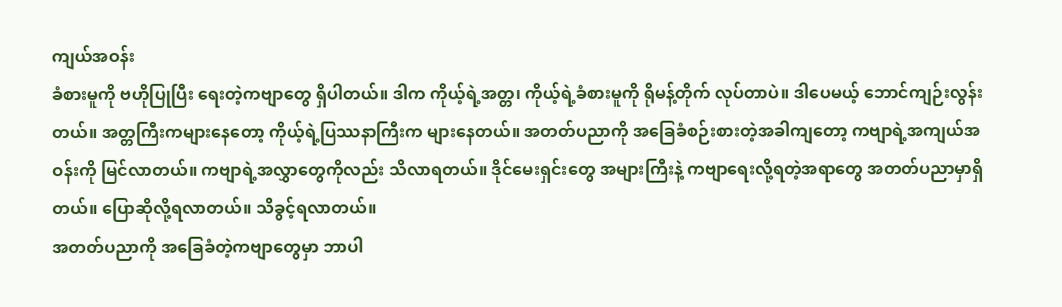ကျယ်အဝန်း
ခံစားမူကို ဗဟိုပြုပြီး ရေးတဲ့ကဗျာတွေ ရှိပါတယ်။ ဒါက ကိုယ့်ရဲ့အတ္တ၊ ကိုယ့်ရဲ့ခံစားမူကို ရိုမန့်တိုက် လုပ်တာပဲ။ ဒါပေမယ့် ဘောင်ကျဉ်းလွန်းတယ်။ အတ္တကြီးကများနေတော့ ကိုယ့်ရဲ့ပြဿနာကြီးက များနေတယ်။ အတတ်ပညာကို အခြေခံစဉ်းစားတဲ့အခါကျတော့ ကဗျာရဲ့အကျယ်အဝန်းကို မြင်လာတယ်။ ကဗျာရဲ့အလွှာတွေကိုလည်း သိလာရတယ်။ ဒိုင်မေးရှင်းတွေ အများကြီးနဲ့ ကဗျာရေးလို့ရတဲ့အရာတွေ အတတ်ပညာမှာရှိတယ်။ ပြောဆိုလို့ရလာတယ်။ သိခွင့်ရလာတယ်။
အတတ်ပညာကို အခြေခံတဲ့ကဗျာတွေမှာ ဘာပါ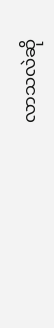လာသလဲဆို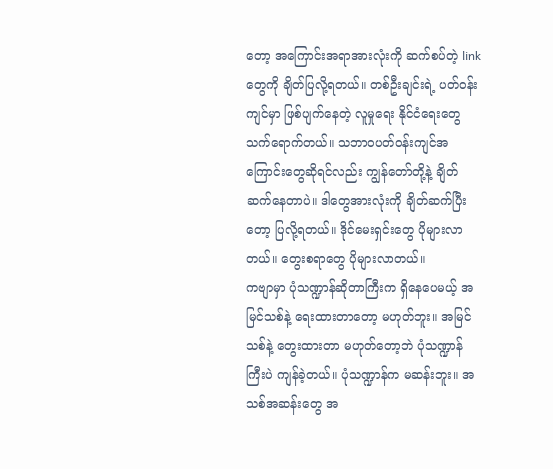တော့ အကြောင်းအရာအားလုံးကို ဆက်စပ်တဲ့ link တွေကို ချိတ်ပြလို့ရတယ်။ တစ်ဦးချင်းရဲ့ ပတ်ဝန်းကျင်မှာ ဖြစ်ပျက်နေတဲ့ လူမှုရေး နိုင်ငံရေးတွေ သက်ရောက်တယ်။ သဘာဝပတ်ဝန်းကျင်အကြောင်းတွေဆိုရင်လည်း ကျွန်တော်တို့နဲ့ ချိတ်ဆက်နေတာပဲ။ ဒါတွေအားလုံးကို ချိတ်ဆက်ပြီးတော့ ပြလို့ရတယ်။ ဒိုင်မေးရှင်းတွေ ပိုများလာတယ်။ တွေးစရာတွေ ပိုများလာတယ်။
ကဗျာမှာ ပုံသဏ္ဍာန်ဆိုတာကြီးက ရှိနေပေမယ့် အမြင်သစ်နဲ့ ရေးထားတာတော့ မဟုတ်ဘူး။ အမြင်သစ်နဲ့ တွေးထားတာ မဟုတ်တော့ဘဲ ပုံသဏ္ဍာန်ကြီးပဲ ကျန်ခဲ့တယ်။ ပုံသဏ္ဍာန်က မဆန်းဘူး။ အသစ်အဆန်းတွေ အ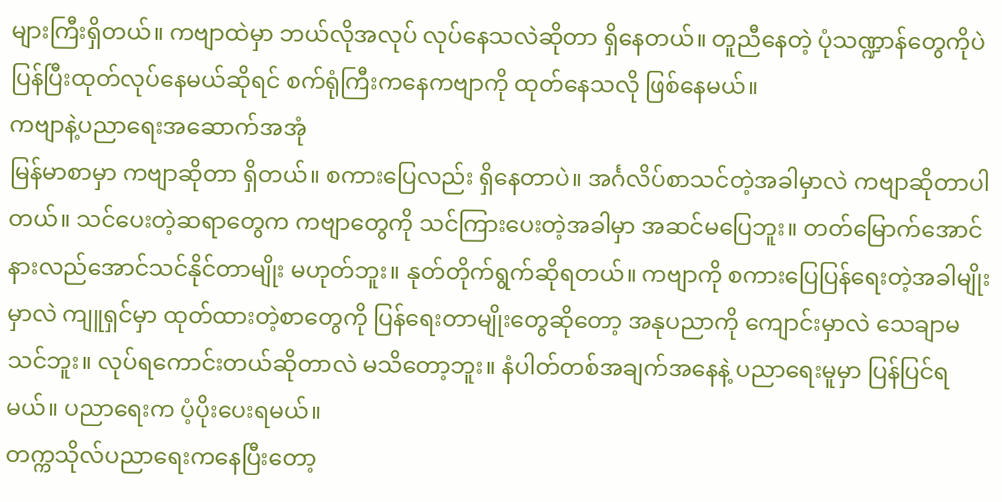များကြီးရှိတယ်။ ကဗျာထဲမှာ ဘယ်လိုအလုပ် လုပ်နေသလဲဆိုတာ ရှိနေတယ်။ တူညီနေတဲ့ ပုံသဏ္ဍာန်တွေကိုပဲ ပြန်ပြီးထုတ်လုပ်နေမယ်ဆိုရင် စက်ရုံကြီးကနေကဗျာကို ထုတ်နေသလို ဖြစ်နေမယ်။
ကဗျာနဲ့ပညာရေးအဆောက်အအုံ
မြန်မာစာမှာ ကဗျာဆိုတာ ရှိတယ်။ စကားပြေလည်း ရှိနေတာပဲ။ အင်္ဂလိပ်စာသင်တဲ့အခါမှာလဲ ကဗျာဆိုတာပါတယ်။ သင်ပေးတဲ့ဆရာတွေက ကဗျာတွေကို သင်ကြားပေးတဲ့အခါမှာ အဆင်မပြေဘူး။ တတ်မြောက်အောင် နားလည်အောင်သင်နိုင်တာမျိုး မဟုတ်ဘူး။ နုတ်တိုက်ရွက်ဆိုရတယ်။ ကဗျာကို စကားပြေပြန်ရေးတဲ့အခါမျိုးမှာလဲ ကျူရှင်မှာ ထုတ်ထားတဲ့စာတွေကို ပြန်ရေးတာမျိုးတွေဆိုတော့ အနုပညာကို ကျောင်းမှာလဲ သေချာမသင်ဘူး။ လုပ်ရကောင်းတယ်ဆိုတာလဲ မသိတော့ဘူး။ နံပါတ်တစ်အချက်အနေနဲ့ ပညာရေးမူမှာ ပြန်ပြင်ရမယ်။ ပညာရေးက ပံ့ပိုးပေးရမယ်။
တက္ကသိုလ်ပညာရေးကနေပြီးတော့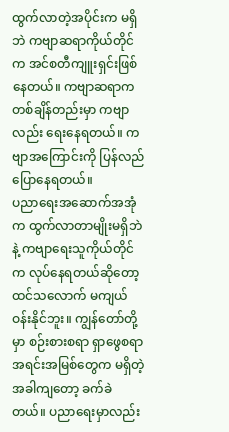ထွက်လာတဲ့အပိုင်းက မရှိဘဲ ကဗျာဆရာကိုယ်တိုင်က အင်စတီကျူးရှင်းဖြစ်နေတယ်။ ကဗျာဆရာက တစ်ချိန်တည်းမှာ ကဗျာလည်း ရေးနေရတယ်။ ကဗျာအကြောင်းကို ပြန်လည်ပြောနေရတယ်။
ပညာရေးအဆောက်အအုံက ထွက်လာတာမျိုးမရှိဘဲနဲ့ ကဗျာရေးသူကိုယ်တိုင်က လုပ်နေရတယ်ဆိုတော့ ထင်သလောက် မကျယ်ဝန်းနိုင်ဘူး။ ကျွန်တော်တို့မှာ စဉ်းစားစရာ ရှာဖွေစရာ အရင်းအမြစ်တွေက မရှိတဲ့အခါကျတော့ ခက်ခဲတယ်။ ပညာရေးမှာလည်း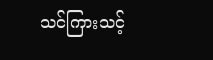သင်ကြားသင့်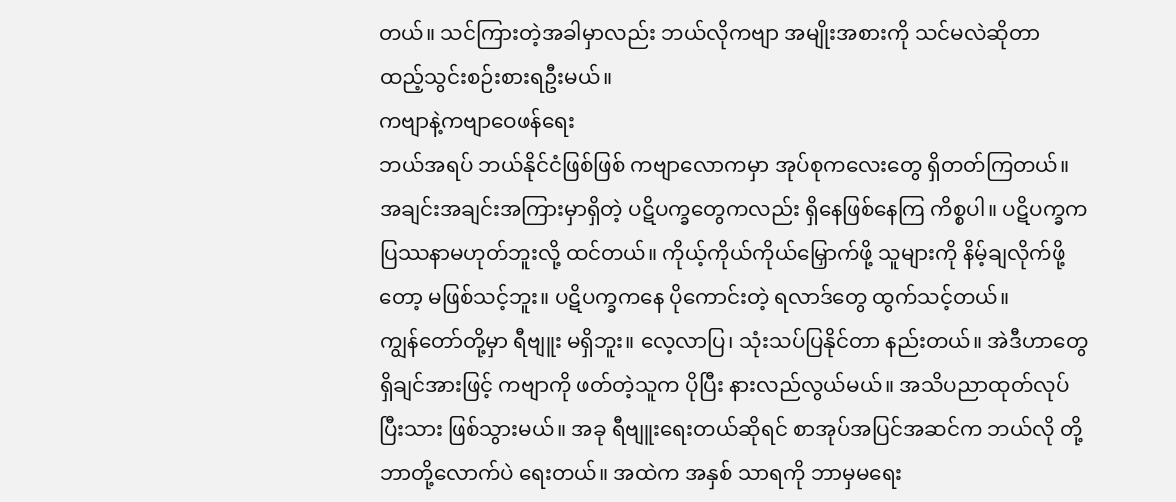တယ်။ သင်ကြားတဲ့အခါမှာလည်း ဘယ်လိုကဗျာ အမျိုးအစားကို သင်မလဲဆိုတာ ထည့်သွင်းစဉ်းစားရဦးမယ်။
ကဗျာနဲ့ကဗျာဝေဖန်ရေး
ဘယ်အရပ် ဘယ်နိုင်ငံဖြစ်ဖြစ် ကဗျာလောကမှာ အုပ်စုကလေးတွေ ရှိတတ်ကြတယ်။ အချင်းအချင်းအကြားမှာရှိတဲ့ ပဋိပက္ခတွေကလည်း ရှိနေဖြစ်နေကြ ကိစ္စပါ။ ပဋိပက္ခက ပြဿနာမဟုတ်ဘူးလို့ ထင်တယ်။ ကိုယ့်ကိုယ်ကိုယ်မြှောက်ဖို့ သူများကို နိမ့်ချလိုက်ဖို့တော့ မဖြစ်သင့်ဘူး။ ပဋိပက္ခကနေ ပိုကောင်းတဲ့ ရလာဒ်တွေ ထွက်သင့်တယ်။
ကျွန်တော်တို့မှာ ရီဗျူး မရှိဘူး။ လေ့လာပြ၊ သုံးသပ်ပြနိုင်တာ နည်းတယ်။ အဲဒီဟာတွေ ရှိချင်အားဖြင့် ကဗျာကို ဖတ်တဲ့သူက ပိုပြီး နားလည်လွယ်မယ်။ အသိပညာထုတ်လုပ်ပြီးသား ဖြစ်သွားမယ်။ အခု ရီဗျူးရေးတယ်ဆိုရင် စာအုပ်အပြင်အဆင်က ဘယ်လို တို့ဘာတို့လောက်ပဲ ရေးတယ်။ အထဲက အနှစ် သာရကို ဘာမှမရေး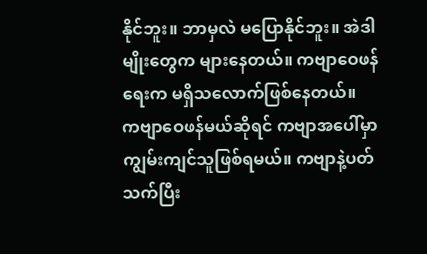နိုင်ဘူး။ ဘာမှလဲ မပြောနိုင်ဘူး။ အဲဒါမျိုးတွေက များနေတယ်။ ကဗျာဝေဖန်ရေးက မရှိသလောက်ဖြစ်နေတယ်။
ကဗျာဝေဖန်မယ်ဆိုရင် ကဗျာအပေါ်မှာ ကျွမ်းကျင်သူဖြစ်ရမယ်။ ကဗျာနဲ့ပတ်သက်ပြီး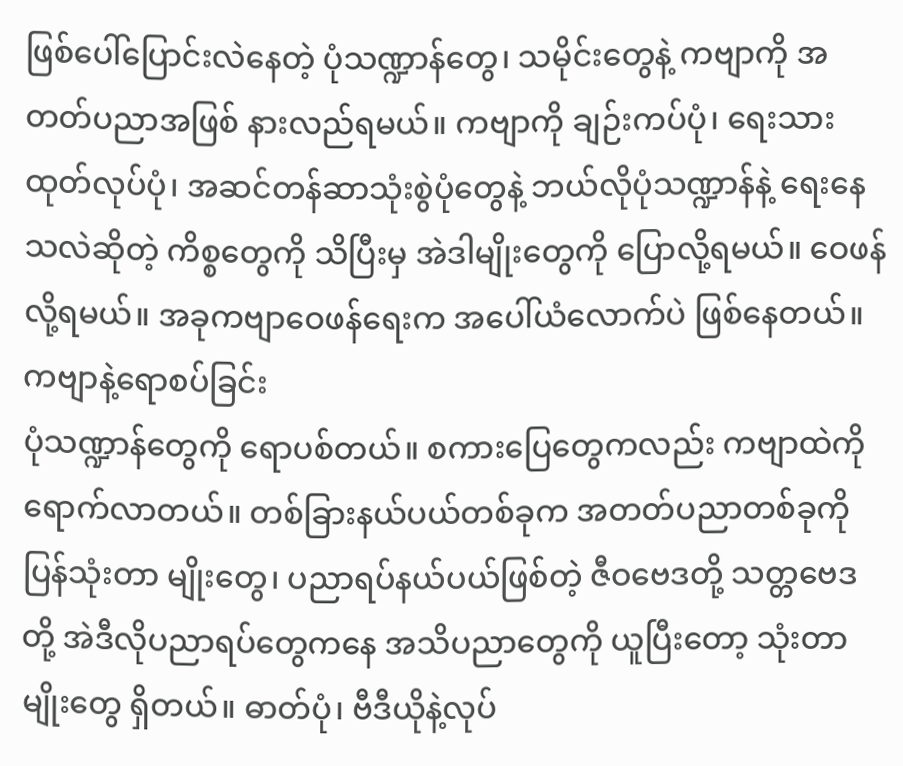ဖြစ်ပေါ်ပြောင်းလဲနေတဲ့ ပုံသဏ္ဍာန်တွေ၊ သမိုင်းတွေနဲ့ ကဗျာကို အတတ်ပညာအဖြစ် နားလည်ရမယ်။ ကဗျာကို ချဉ်းကပ်ပုံ၊ ရေးသားထုတ်လုပ်ပုံ၊ အဆင်တန်ဆာသုံးစွဲပုံတွေနဲ့ ဘယ်လိုပုံသဏ္ဍာန်နဲ့ ရေးနေသလဲဆိုတဲ့ ကိစ္စတွေကို သိပြီးမှ အဲဒါမျိုးတွေကို ပြောလို့ရမယ်။ ဝေဖန်လို့ရမယ်။ အခုကဗျာဝေဖန်ရေးက အပေါ်ယံလောက်ပဲ ဖြစ်နေတယ်။
ကဗျာနဲ့ရောစပ်ခြင်း
ပုံသဏ္ဍာန်တွေကို ရောပစ်တယ်။ စကားပြေတွေကလည်း ကဗျာထဲကို ရောက်လာတယ်။ တစ်ခြားနယ်ပယ်တစ်ခုက အတတ်ပညာတစ်ခုကို ပြန်သုံးတာ မျိုးတွေ၊ ပညာရပ်နယ်ပယ်ဖြစ်တဲ့ ဇီဝဗေဒတို့ သတ္တဗေဒတို့ အဲဒီလိုပညာရပ်တွေကနေ အသိပညာတွေကို ယူပြီးတော့ သုံးတာမျိုးတွေ ရှိတယ်။ ဓာတ်ပုံ၊ ဗီဒီယိုနဲ့လုပ်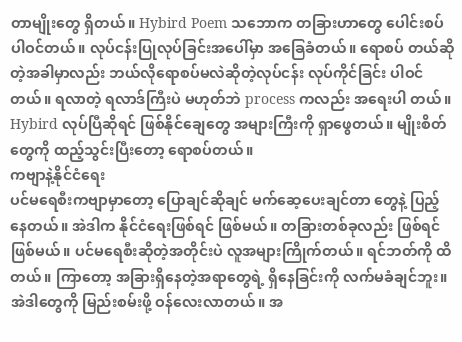တာမျိုးတွေ ရှိတယ်။ Hybird Poem သဘောက တခြားဟာတွေ ပေါင်းစပ်ပါဝင်တယ်။ လုပ်ငန်းပြုလုပ်ခြင်းအပေါ်မှာ အခြေခံတယ်။ ရောစပ် တယ်ဆိုတဲ့အခါမှာလည်း ဘယ်လိုရောစပ်မလဲဆိုတဲ့လုပ်ငန်း လုပ်ကိုင်ခြင်း ပါဝင်တယ်။ ရလာတဲ့ ရလာဒ်ကြီးပဲ မဟုတ်ဘဲ process ကလည်း အရေးပါ တယ်။ Hybird လုပ်ပြီဆိုရင် ဖြစ်နိုင်ချေတွေ အများကြီးကို ရှာဖွေတယ်။ မျိုးစိတ်တွေကို ထည့်သွင်းပြီးတော့ ရောစပ်တယ်။
ကဗျာနဲ့နိုင်ငံရေး
ပင်မရေစီးကဗျာမှာတော့ ပြောချင်ဆိုချင် မက်ဆေ့ပေးချင်တာ တွေနဲ့ ပြည့်နေတယ်။ အဲဒါက နိုင်ငံရေးဖြစ်ရင် ဖြစ်မယ်။ တခြားတစ်ခုလည်း ဖြစ်ရင်ဖြစ်မယ်။ ပင်မရေစီးဆိုတဲ့အတိုင်းပဲ လူအများကြိုက်တယ်။ ရင်ဘတ်ကို ထိတယ်။ ကြာတော့ အခြားရှိနေတဲ့အရာတွေရဲ့ ရှိနေခြင်းကို လက်မခံချင်ဘူး။ အဲဒါတွေကို မြည်းစမ်းဖို့ ဝန်လေးလာတယ်။ အ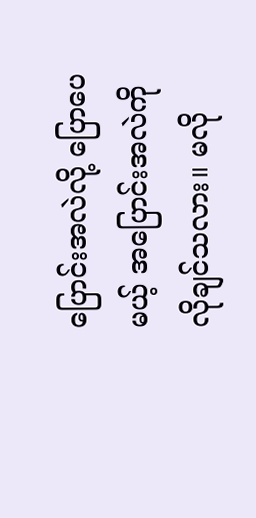ပြောင်းအလဲလို့ ပြောပေမယ့် အပြောင်းအလဲကို လိုချင်သလား။ မလို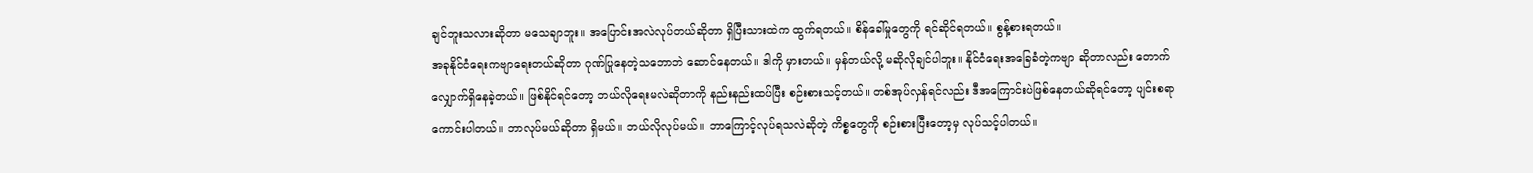ချင်ဘူးသလားဆိုတာ မသေချာဘူး။ အပြောင်းအလဲလုပ်တယ်ဆိုတာ ရှိပြီးသားထဲက ထွက်ရတယ်။ စိန်ခေါ်မှုတွေကို ရင်ဆိုင်ရတယ်။ စွန့်စားရတယ်။
အခုနိုင်ငံရေးကဗျာရေးတယ်ဆိုတာ ဂုဏ်ပြုနေတဲ့သဘောဘဲ ဆောင်နေတယ်။ ဒါကို မှားတယ်။ မှန်တယ်လို့ မဆိုလိုချင်ပါဘူး။ နိုင်ငံရေးအခြေခံတဲ့ကဗျာ ဆိုတာလည်း တောက်လျှောက်ရှိနေခဲ့တယ်။ ဖြစ်နိုင်ရင်တော့ ဘယ်လိုရေးမလဲဆိုတာကို နည်းနည်းထပ်ပြီး စဉ်းစားသင့်တယ်။ တစ်အုပ်လှန်ရင်လည်း ဒီအကြောင်းပဲဖြစ်နေတယ်ဆိုရင်တော့ ပျင်းစရာကောင်းပါတယ်။ ဘာလုပ်မယ်ဆိုတာ ရှိမယ်။ ဘယ်လိုလုပ်မယ်။ ဘာကြောင့်လုပ်ရသလဲဆိုတဲ့ ကိစ္စတွေကို စဉ်းစားပြီးတော့မှ လုပ်သင့်ပါတယ်။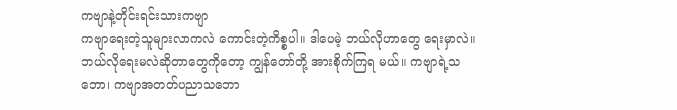ကဗျာနဲ့တိုင်းရင်းသားကဗျာ
ကဗျာရေးတဲ့သူများလာကလဲ ကောင်းတဲ့ကိစ္စပါ။ ဒါပေမဲ့ ဘယ်လိုဟာတွေ ရေးမှာလဲ။ ဘယ်လိုရေးမလဲဆိုတာတွေကိုတော့ ကျွန်တော်တို့ အားစိုက်ကြရ မယ်။ ကဗျာရဲ့သဘော၊ ကဗျာအတတ်ပညာသဘော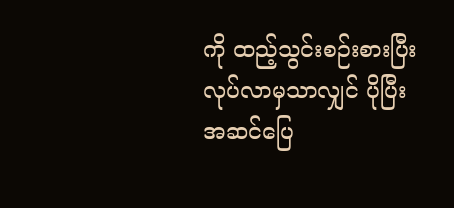ကို ထည့်သွင်းစဉ်းစားပြီး လုပ်လာမှသာလျှင် ပိုပြီးအဆင်ပြေ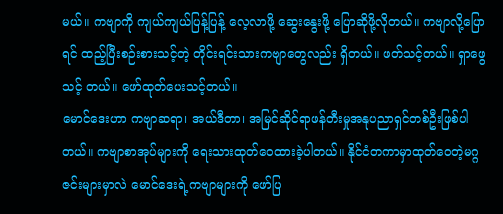မယ်။ ကဗျာကို ကျယ်ကျယ်ပြန့်ပြန့် လေ့လာဖို့ ဆွေးနွေးဖို့ ပြောဆိုဖို့လိုတယ်။ ကဗျာလို့ပြောရင် ထည့်ပြီးစဉ်းစားသင့်တဲ့ တိုင်းရင်းသားကဗျာတွေလည်း ရှိတယ်။ ဖတ်သင့်တယ်။ ရှာဖွေသင့် တယ်။ ဖော်ထုတ်ပေးသင့်တယ်။
မောင်ဒေးဟာ ကဗျာဆရာ၊ အယ်ဒီတာ၊ အမြင်ဆိုင်ရာဖန်တီးမှုအနုပညာရှင်တစ်ဦးဖြစ်ပါတယ်။ ကဗျာစာအုပ်များကို ရေးသားထုတ်ဝေထားခဲ့ပါတယ်။ နိုင်ငံတကာမှာထုတ်ဝေတဲ့မဂ္ဂဇင်းများမှာလဲ မောင်ဒေးရဲ့ကဗျာများကို ဖော်ပြ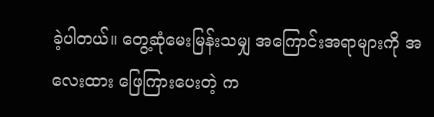ခဲ့ပါတယ်။ တွေ့ဆုံမေးမြန်းသမျှ အကြောင်းအရာများကို အလေးထား ဖြေကြားပေးတဲ့ က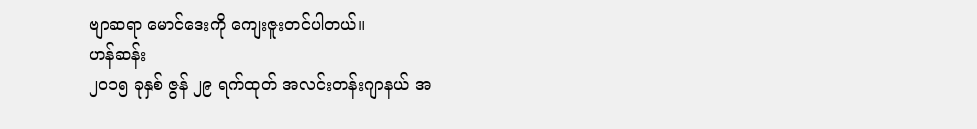ဗျာဆရာ မောင်ဒေးကို ကျေးဇူးတင်ပါတယ်။
ဟန်ဆန်း
၂၀၁၅ ခုနှစ် ဇွန် ၂၉ ရက်ထုတ် အလင်းတန်းဂျာနယ် အ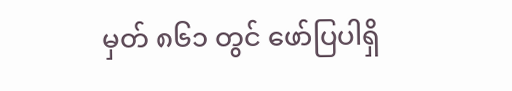မှတ် ၈၆၁ တွင် ဖော်ပြပါရှိ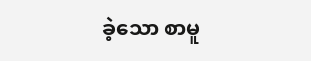ခဲ့သော စာမူ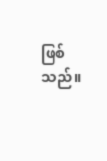ဖြစ်သည်။